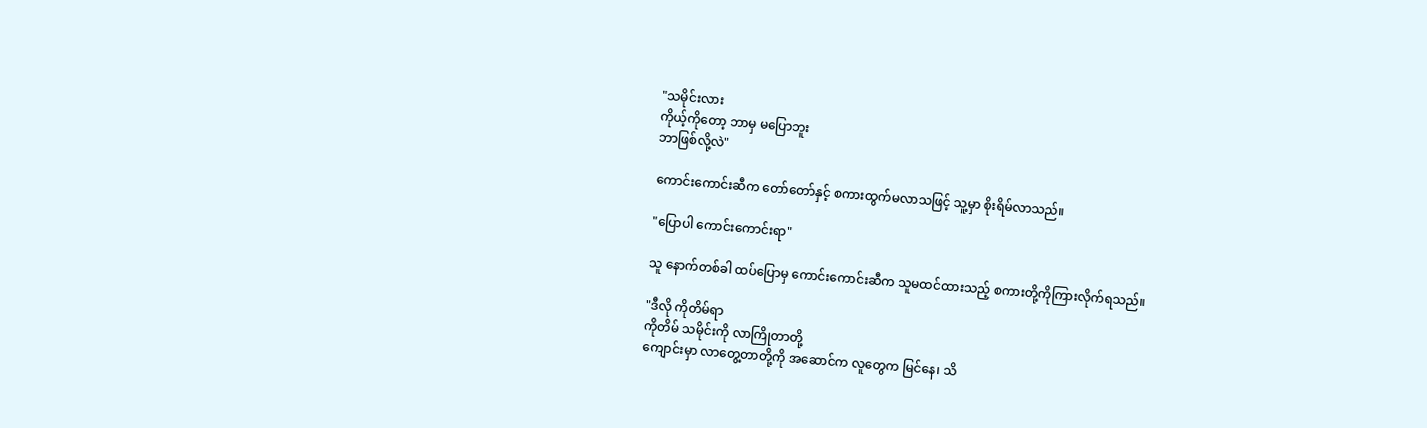"သမိုင်းလား
ကိုယ့်ကိုတော့ ဘာမှ မပြောဘူး
ဘာဖြစ်လို့လဲ"

ကောင်းကောင်းဆီက တော်တော်နှင့် စကားထွက်မလာသဖြင့် သူ့မှာ စိုးရိမ်လာသည်။

"ပြောပါ ကောင်းကောင်းရာ"

သူ နောက်တစ်ခါ ထပ်ပြောမှ ကောင်းကောင်းဆီက သူမထင်ထားသည့် စကားတို့ကိုကြားလိုက်ရသည်။

"ဒီလို ကိုတိမ်ရာ
ကိုတိမ် သမိုင်းကို လာကြိုတာတို့
ကျောင်းမှာ လာတွေ့တာတို့ကို အဆောင်က လူတွေက မြင်နေ၊ သိ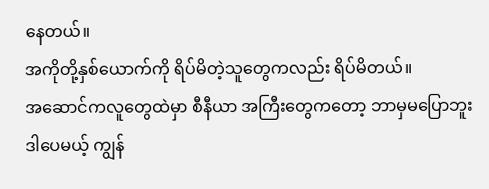နေတယ်။
အကိုတို့နှစ်ယောက်ကို ရိပ်မိတဲ့သူတွေကလည်း ရိပ်မိတယ်။
အဆောင်ကလူတွေထဲမှာ စီနီယာ အကြီးတွေကတော့ ဘာမှမပြောဘူး
ဒါပေမယ့် ကျွန်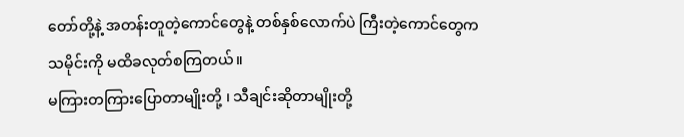တော်တို့နဲ့ အတန်းတူတဲ့ကောင်တွေနဲ့ တစ်နှစ်လောက်ပဲ ကြီးတဲ့ကောင်တွေက သမိုင်းကို မထိခလုတ်စကြတယ်။
မကြားတကြားပြောတာမျိုးတို့ ၊ သီချင်းဆိုတာမျိုးတို့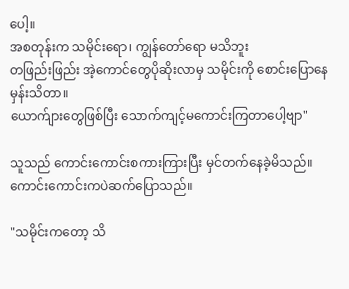ပေါ့။
အစတုန်းက သမိုင်းရော၊ ကျွန်တော်ရော မသိဘူး
တဖြည်းဖြည်း အဲ့ကောင်တွေပိုဆိုးလာမှ သမိုင်းကို စောင်းပြောနေမှန်းသိတာ။
ယောက်ျားတွေဖြစ်ပြီး သောက်ကျင့်မကောင်းကြတာပေါ့ဗျာ"

သူသည် ကောင်းကောင်းစကားကြားပြီး မှင်တက်နေခဲ့မိသည်။ ကောင်းကောင်းကပဲဆက်ပြောသည်။

"သမိုင်းကတော့ သိ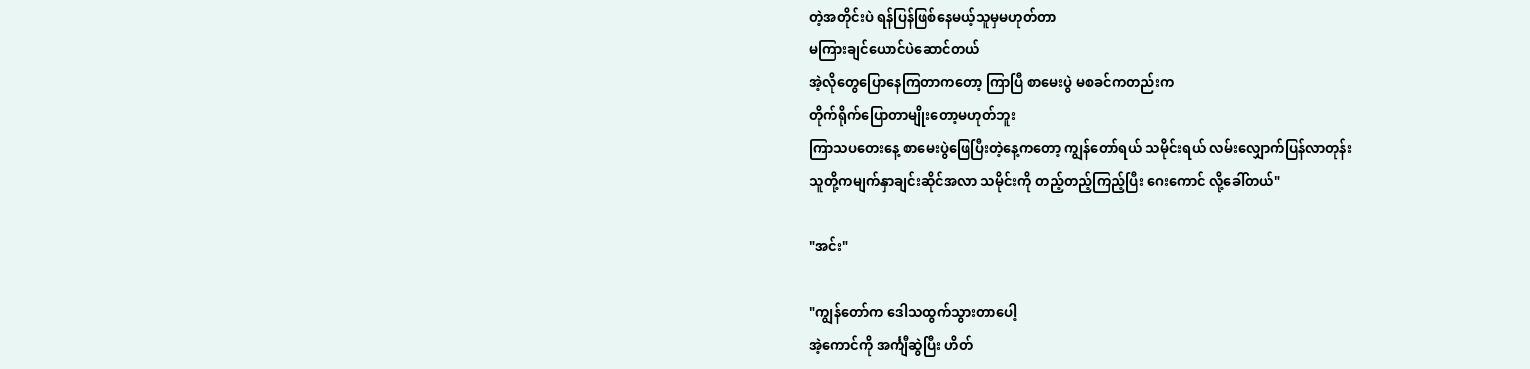တဲ့အတိုင်းပဲ ရန်ပြန်ဖြစ်နေမယ့်သူမှမဟုတ်တာ
မကြားချင်ယောင်ပဲဆောင်တယ်
အဲ့လိုတွေပြောနေကြတာကတော့ ကြာပြီ စာမေးပွဲ မစခင်ကတည်းက
တိုက်ရိုက်ပြောတာမျိုးတော့မဟုတ်ဘူး
ကြာသပတေးနေ့ စာမေးပွဲဖြေပြီးတဲ့နေ့ကတော့ ကျွန်တော်ရယ် သမိုင်းရယ် လမ်းလျှောက်ပြန်လာတုန်း
သူတို့ကမျက်နှာချင်းဆိုင်အလာ သမိုင်းကို တည့်တည့်ကြည့်ပြီး ဂေးကောင် လို့ခေါ်တယ်"

"အင်း"

"ကျွန်တော်က ဒေါသထွက်သွားတာပေါ့
အဲ့ကောင်ကို အင်္ကျီဆွဲပြီး ဟိတ်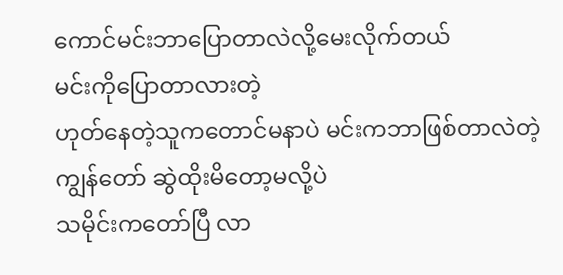ကောင်မင်းဘာပြောတာလဲလို့မေးလိုက်တယ်
မင်းကိုပြောတာလားတဲ့
ဟုတ်နေတဲ့သူကတောင်မနာပဲ မင်းကဘာဖြစ်တာလဲတဲ့
ကျွန်တော် ဆွဲထိုးမိတော့မလို့ပဲ
သမိုင်းကတော်ပြီ လာ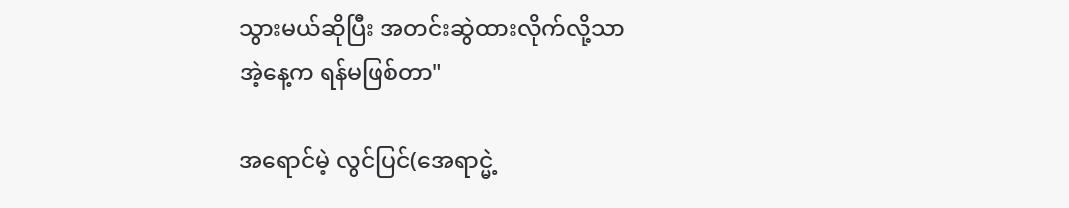သွားမယ်ဆိုပြီး အတင်းဆွဲထားလိုက်လို့သာ
အဲ့နေ့က ရန်မဖြစ်တာ"

အရောင်မဲ့ လွင်ပြင်(အေရာင္မဲ့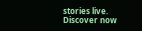stories live. Discover now